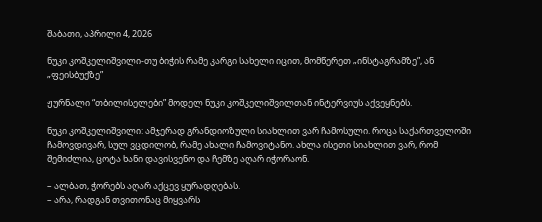შაბათი, აპრილი 4, 2026

ნუკი კოშკელიშვილი-თუ ბიჭის რამე კარგი სახელი იცით, მომწერეთ „ინსტაგრამზე”, ან „ფეისბუქზე”

ჟურნალი “თბილისელები” მოდელ ნუკი კოშკელიშვილთან ინტერვიუს აქვეყნებს.

ნუკი კოშკელიშვილი: ამჯერად გრანდიოზული სიახლით ვარ ჩამოსული. როცა საქართველოში ჩამოვდივარ, სულ ვცდილობ, რამე ახალი ჩამოვიტანო. ახლა ისეთი სიახლით ვარ, რომ შემიძლია, ცოტა ხანი დავისვენო და ჩემზე აღარ იჭორაონ.

– ალბათ, ჭორებს აღარ აქცევ ყურადღებას.
– არა, რადგან თვითონაც მიყვარს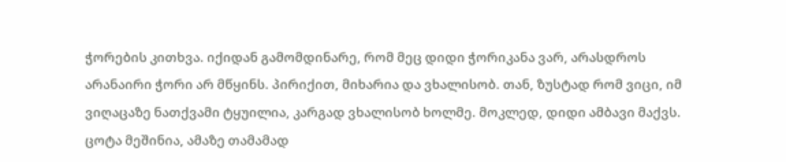ჭორების კითხვა. იქიდან გამომდინარე, რომ მეც დიდი ჭორიკანა ვარ, არასდროს არანაირი ჭორი არ მწყინს. პირიქით, მიხარია და ვხალისობ. თან, ზუსტად რომ ვიცი, იმ ვიღაცაზე ნათქვამი ტყუილია, კარგად ვხალისობ ხოლმე. მოკლედ, დიდი ამბავი მაქვს. ცოტა მეშინია, ამაზე თამამად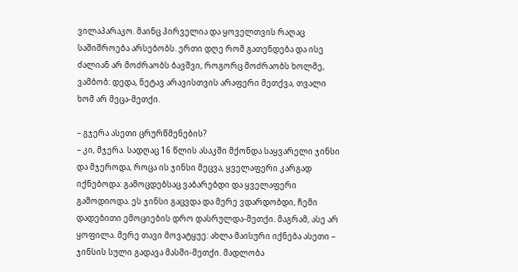ვილაპარაკო. მაინც პირველია და ყოველთვის რაღაც საშიშროება არსებობს. ერთი დღე რომ გათენდება და ისე ძალიან არ მოძრაობს ბავშვი, როგორც მოძრაობს ხოლმე, ვამბობ: დედა, ნეტავ არავისთვის არაფერი მეთქვა, თვალი ხომ არ მეცა-მეთქი.

– გჯერა ასეთი ცრურწმენების?
– კი, მჯერა. სადღაც 16 წლის ასაკში მქონდა საყვარელი ჯინსი და მჯეროდა, როცა ის ჯინსი მეცვა, ყველაფერი კარგად იქნებოდა: გამოცდებსაც ვაბარებდი და ყველაფერი გამოდიოდა. ეს ჯინსი გაცვდა და მერე ვდარდობდი, ჩემი დადებითი ემოციების დრო დასრულდა-მეთქი. მაგრამ, ასე არ ყოფილა. მერე თავი მოვატყუე: ახლა მაისური იქნება ასეთი – ჯინსის სული გადავა მასში-მეთქი. მადლობა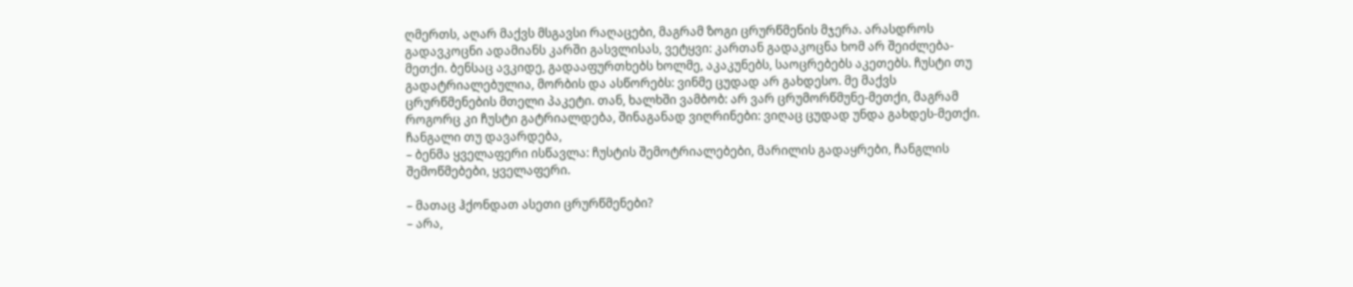ღმერთს, აღარ მაქვს მსგავსი რაღაცები, მაგრამ ზოგი ცრურწმენის მჯერა. არასდროს გადავკოცნი ადამიანს კარში გასვლისას, ვეტყვი: კართან გადაკოცნა ხომ არ შეიძლება-მეთქი. ბენსაც ავკიდე, გადააფურთხებს ხოლმე, აკაკუნებს, საოცრებებს აკეთებს. ჩუსტი თუ გადატრიალებულია, მორბის და ასწორებს: ვინმე ცუდად არ გახდესო. მე მაქვს ცრურწმენების მთელი პაკეტი. თან, ხალხში ვამბობ: არ ვარ ცრუმორწმუნე-მეთქი, მაგრამ როგორც კი ჩუსტი გატრიალდება, შინაგანად ვიღრინები: ვიღაც ცუდად უნდა გახდეს-მეთქი. ჩანგალი თუ დავარდება,
– ბენმა ყველაფერი ისწავლა: ჩუსტის შემოტრიალებები, მარილის გადაყრები, ჩანგლის შემოწმებები, ყველაფერი.

– მათაც ჰქონდათ ასეთი ცრურწმენები?
– არა,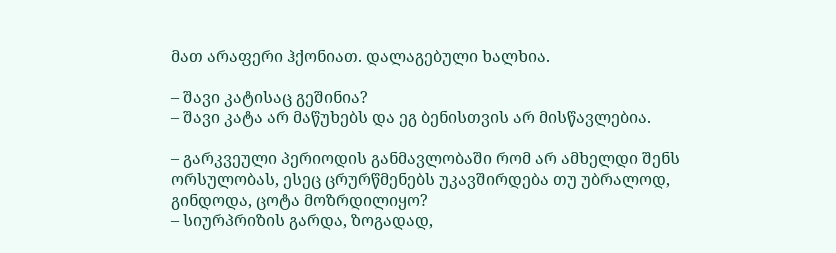მათ არაფერი ჰქონიათ. დალაგებული ხალხია.

– შავი კატისაც გეშინია?
– შავი კატა არ მაწუხებს და ეგ ბენისთვის არ მისწავლებია.

– გარკვეული პერიოდის განმავლობაში რომ არ ამხელდი შენს ორსულობას, ესეც ცრურწმენებს უკავშირდება თუ უბრალოდ, გინდოდა, ცოტა მოზრდილიყო?
– სიურპრიზის გარდა, ზოგადად,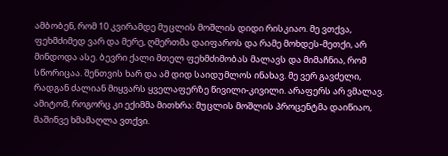ამბობენ, რომ 10 კვირამდე მუცლის მოშლის დიდი რისკიაო. მე ვთქვა, ფეხმძიმედ ვარ და მერე, ღმერთმა დაიფაროს და რამე მოხდეს-მეთქი, არ მინდოდა ასე. ბევრი ქალი მთელ ფეხმძიმობას მალავს და მიმაჩნია, რომ სწორიცაა. შენთვის ხარ და ამ დიდ საიდუმლოს ინახავ. მე ვერ გავძელი, რადგან ძალიან მიყვარს ყველაფერზე წივილი-კივილი. არაფერს არ ვმალავ. ამიტომ, როგორც კი ექიმმა მითხრა: მუცლის მოშლის პროცენტმა დაიწიაო, მაშინვე ხმამაღლა ვთქვი.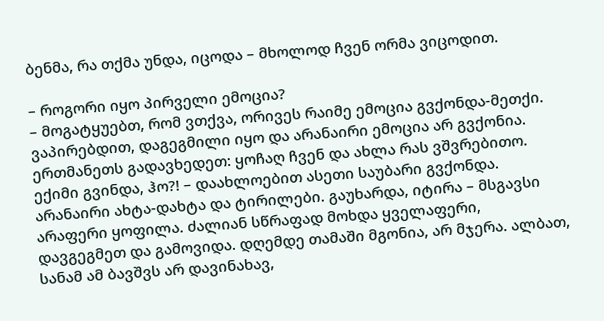ბენმა, რა თქმა უნდა, იცოდა – მხოლოდ ჩვენ ორმა ვიცოდით.

– როგორი იყო პირველი ემოცია?
– მოგატყუებთ, რომ ვთქვა, ორივეს რაიმე ემოცია გვქონდა-მეთქი. ვაპირებდით, დაგეგმილი იყო და არანაირი ემოცია არ გვქონია. ერთმანეთს გადავხედეთ: ყოჩაღ ჩვენ და ახლა რას ვშვრებითო. ექიმი გვინდა, ჰო?! – დაახლოებით ასეთი საუბარი გვქონდა. არანაირი ახტა-დახტა და ტირილები. გაუხარდა, იტირა – მსგავსი არაფერი ყოფილა. ძალიან სწრაფად მოხდა ყველაფერი, დავგეგმეთ და გამოვიდა. დღემდე თამაში მგონია, არ მჯერა. ალბათ, სანამ ამ ბავშვს არ დავინახავ,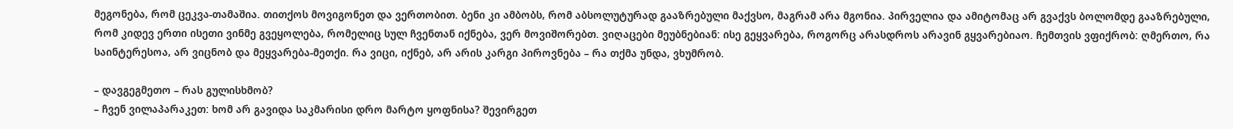მეგონება, რომ ცეკვა-თამაშია. თითქოს მოვიგონეთ და ვერთობით. ბენი კი ამბობს, რომ აბსოლუტურად გააზრებული მაქვსო, მაგრამ არა მგონია. პირველია და ამიტომაც არ გვაქვს ბოლომდე გააზრებული, რომ კიდევ ერთი ისეთი ვინმე გვეყოლება, რომელიც სულ ჩვენთან იქნება, ვერ მოვიშორებთ. ვიღაცები მეუბნებიან: ისე გეყვარება, როგორც არასდროს არავინ გყვარებიაო. ჩემთვის ვფიქრობ: ღმერთო, რა საინტერესოა, არ ვიცნობ და მეყვარება-მეთქი. რა ვიცი, იქნებ, არ არის კარგი პიროვნება – რა თქმა უნდა, ვხუმრობ.

– დავგეგმეთო – რას გულისხმობ?
– ჩვენ ვილაპარაკეთ: ხომ არ გავიდა საკმარისი დრო მარტო ყოფნისა? შევირგეთ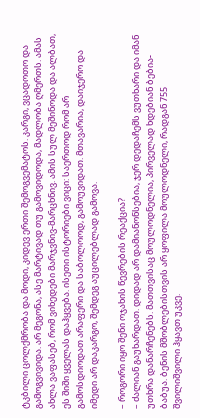ტკბილი ცოლქმრობა და მოდი, კიდევ ერთი შემოგვემატოს. კარგი, ვცადოთო და გამოგვივიდა. არ მეგონა, ასე მარტივად თუ გამოვიდოდა, მადლობა ღმერთს. ამას ახლა ვაფასებ, რომ ვიხედები მარჯვნივ-მარცხნივ. ამის სულ მეშინოდა და ალბათ, ეს შიში ყველას დაჰყვება. ისეთი ისტორიები ვიცი: საერთოდ რომ არ გამოსდიოდათ არაფერი და საბოლოოდ, გამოუვიდათ. მთავარია, დაიჯერო და იმედი არ დაკარგო, შემდეგ აუცილებლად გამოვა.

– როგორი იყო შენი ოჯახის წევრების რეაქცია?
– ძალიან გაუხარდათ. დიდად არ დამიანონსებია, ჯერ დედაჩემს ვუთხარი და იმან უთხრა დანარჩენებს. მათთვისაც მოულოდნელია, პირველად ხდებიან ბებია-ბაბუა. ბენის მშობლებისთვის არ ყოფილა მოულოდნელი, რადგან 755 შვილიშვილი ჰყავთ უკვე.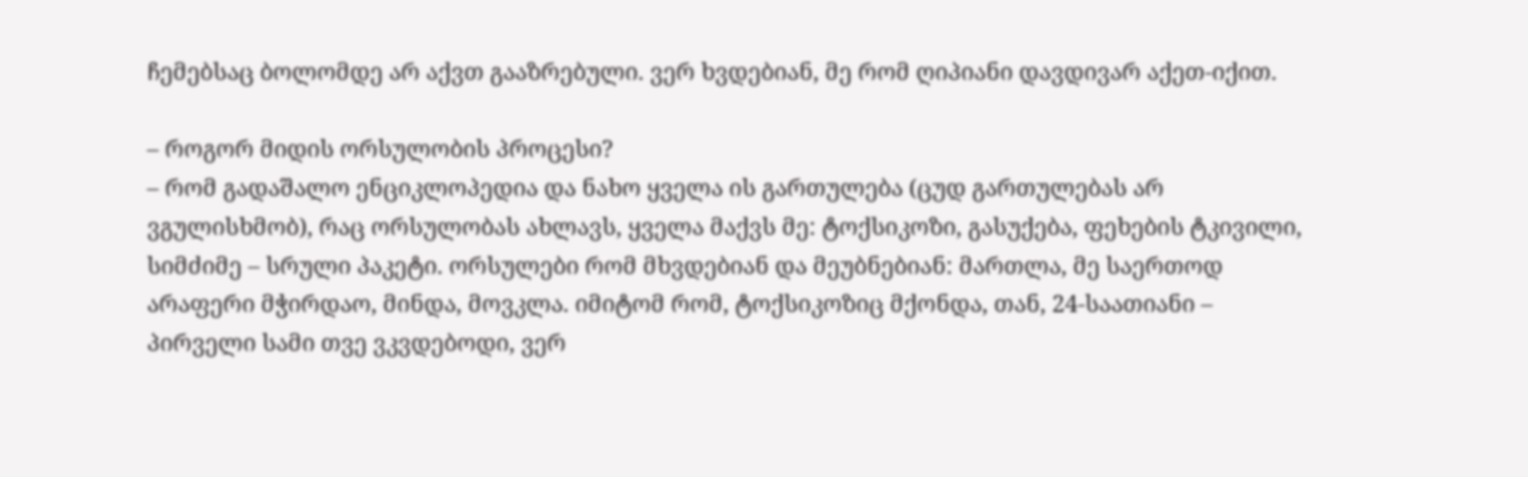ჩემებსაც ბოლომდე არ აქვთ გააზრებული. ვერ ხვდებიან, მე რომ ღიპიანი დავდივარ აქეთ-იქით.

– როგორ მიდის ორსულობის პროცესი?
– რომ გადაშალო ენციკლოპედია და ნახო ყველა ის გართულება (ცუდ გართულებას არ ვგულისხმობ), რაც ორსულობას ახლავს, ყველა მაქვს მე: ტოქსიკოზი, გასუქება, ფეხების ტკივილი, სიმძიმე – სრული პაკეტი. ორსულები რომ მხვდებიან და მეუბნებიან: მართლა, მე საერთოდ არაფერი მჭირდაო, მინდა, მოვკლა. იმიტომ რომ, ტოქსიკოზიც მქონდა, თან, 24-საათიანი – პირველი სამი თვე ვკვდებოდი, ვერ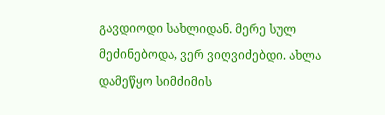გავდიოდი სახლიდან. მერე სულ მეძინებოდა, ვერ ვიღვიძებდი. ახლა დამეწყო სიმძიმის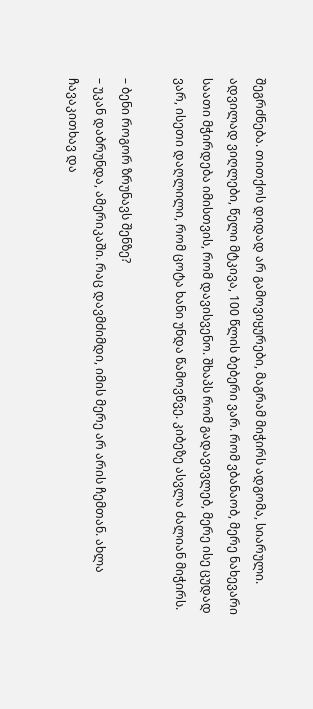შეგრძნება. თითქოს დიდად არ გამოვიყურები, მაგრამ მიჭირს ადგომა, სიარული. ადვილად ვიღლები, წელი მტკივა, 100 წლის ბებერი ვარ. რომ ვბანაობ, მერე ნახევარი საათი მჭირდება იმისთვის, რომ დავისვენო. შხაპს რომ გადავივლებ, მერე ისე ცუდად ვარ, ისეთი დაღლილი, რომ ცოტა ხანი უნდა წამოვწვე. კიბეზე ასვლა ძალიან მიჭირს.

– ბენი როგორ ზრუნავს შენზე?
– უკან დაბრუნდა, ამერიკაში. რაც დავმძიმდი, იმის მერე არ არის ჩემთან. ახლა ჩავაკითხავ და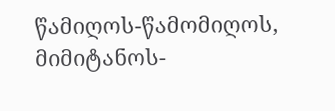წამიღოს-წამომიღოს, მიმიტანოს-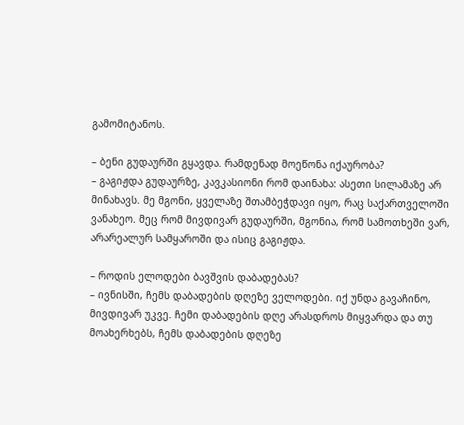გამომიტანოს.

– ბენი გუდაურში გყავდა. რამდენად მოეწონა იქაურობა?
– გაგიჟდა გუდაურზე, კავკასიონი რომ დაინახა: ასეთი სილამაზე არ მინახავს. მე მგონი, ყველაზე შთამბეჭდავი იყო, რაც საქართველოში ვანახეო. მეც რომ მივდივარ გუდაურში, მგონია, რომ სამოთხეში ვარ, არარეალურ სამყაროში და ისიც გაგიჟდა.

– როდის ელოდები ბავშვის დაბადებას?
– ივნისში, ჩემს დაბადების დღეზე ველოდები. იქ უნდა გავაჩინო, მივდივარ უკვე. ჩემი დაბადების დღე არასდროს მიყვარდა და თუ მოახერხებს, ჩემს დაბადების დღეზე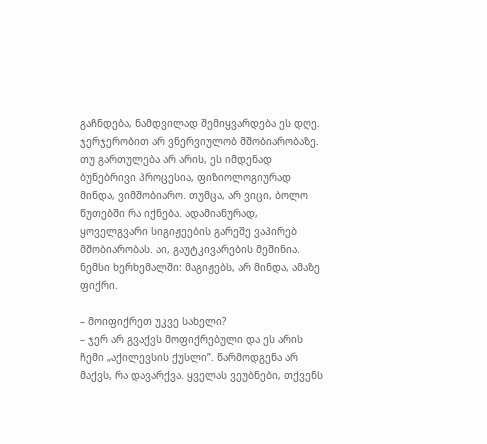გაჩნდება, ნამდვილად შემიყვარდება ეს დღე. ჯერჯერობით არ ვნერვიულობ მშობიარობაზე. თუ გართულება არ არის, ეს იმდენად ბუნებრივი პროცესია, ფიზიოლოგიურად მინდა, ვიმშობიარო. თუმცა, არ ვიცი, ბოლო წუთებში რა იქნება. ადამიანურად, ყოველგვარი სიგიჟეების გარეშე ვაპირებ მშობიარობას. აი, გაუტკივარების მეშინია. ნემსი ხერხემალში: მაგიჟებს, არ მინდა, ამაზე ფიქრი.

– მოიფიქრეთ უკვე სახელი?
– ჯერ არ გვაქვს მოფიქრებული და ეს არის ჩემი „აქილევსის ქუსლი”. წარმოდგენა არ მაქვს, რა დავარქვა. ყველას ვეუბნები, თქვენს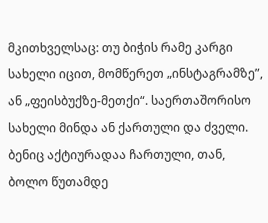მკითხველსაც: თუ ბიჭის რამე კარგი სახელი იცით, მომწერეთ „ინსტაგრამზე”, ან „ფეისბუქზე-მეთქი“. საერთაშორისო სახელი მინდა ან ქართული და ძველი. ბენიც აქტიურადაა ჩართული, თან, ბოლო წუთამდე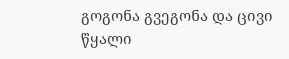გოგონა გვეგონა და ცივი წყალი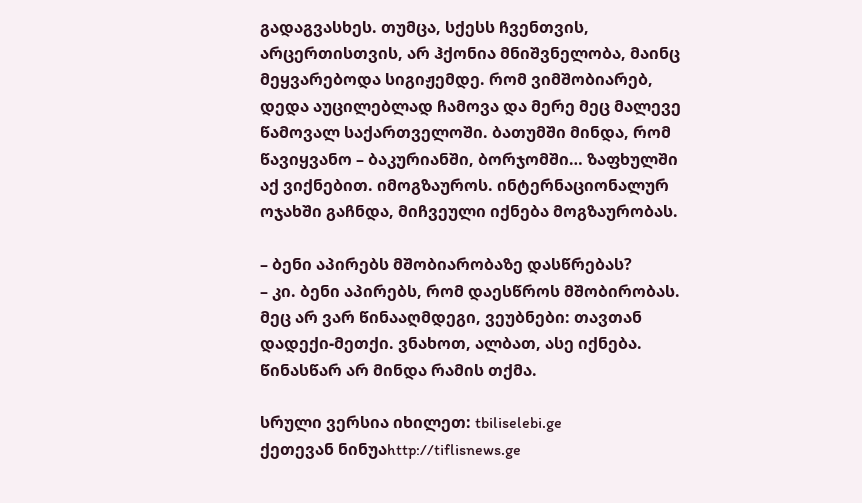გადაგვასხეს. თუმცა, სქესს ჩვენთვის, არცერთისთვის, არ ჰქონია მნიშვნელობა, მაინც მეყვარებოდა სიგიჟემდე. რომ ვიმშობიარებ, დედა აუცილებლად ჩამოვა და მერე მეც მალევე წამოვალ საქართველოში. ბათუმში მინდა, რომ წავიყვანო – ბაკურიანში, ბორჯომში… ზაფხულში აქ ვიქნებით. იმოგზაუროს. ინტერნაციონალურ ოჯახში გაჩნდა, მიჩვეული იქნება მოგზაურობას.

– ბენი აპირებს მშობიარობაზე დასწრებას?
– კი. ბენი აპირებს, რომ დაესწროს მშობირობას. მეც არ ვარ წინააღმდეგი, ვეუბნები: თავთან დადექი-მეთქი. ვნახოთ, ალბათ, ასე იქნება. წინასწარ არ მინდა რამის თქმა.

სრული ვერსია იხილეთ: tbiliselebi.ge
ქეთევან ნინუაhttp://tiflisnews.ge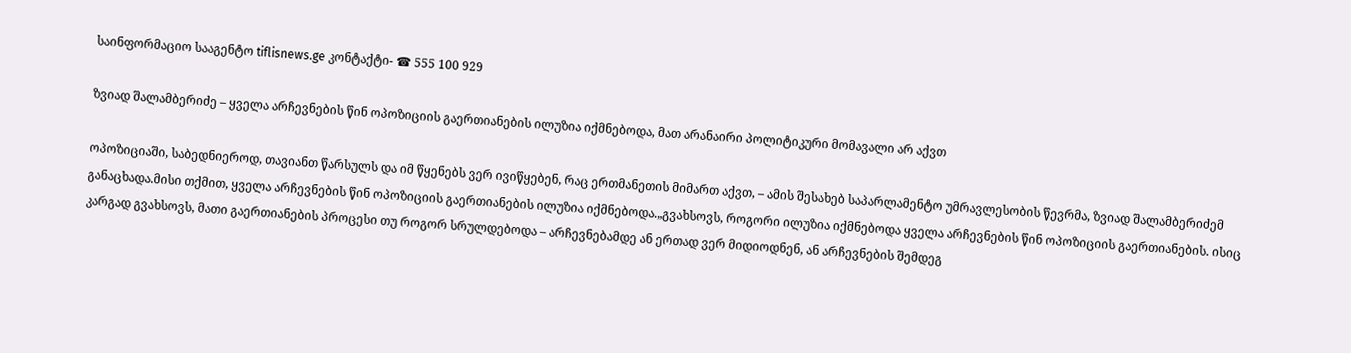საინფორმაციო სააგენტო tiflisnews.ge კონტაქტი- ☎ 555 100 929

ზვიად შალამბერიძე – ყველა არჩევნების წინ ოპოზიციის გაერთიანების ილუზია იქმნებოდა, მათ არანაირი პოლიტიკური მომავალი არ აქვთ

ოპოზიციაში, საბედნიეროდ, თავიანთ წარსულს და იმ წყენებს ვერ ივიწყებენ, რაც ერთმანეთის მიმართ აქვთ, – ამის შესახებ საპარლამენტო უმრავლესობის წევრმა, ზვიად შალამბერიძემ განაცხადა.მისი თქმით, ყველა არჩევნების წინ ოპოზიციის გაერთიანების ილუზია იქმნებოდა.„გვახსოვს, როგორი ილუზია იქმნებოდა ყველა არჩევნების წინ ოპოზიციის გაერთიანების. ისიც კარგად გვახსოვს, მათი გაერთიანების პროცესი თუ როგორ სრულდებოდა – არჩევნებამდე ან ერთად ვერ მიდიოდნენ, ან არჩევნების შემდეგ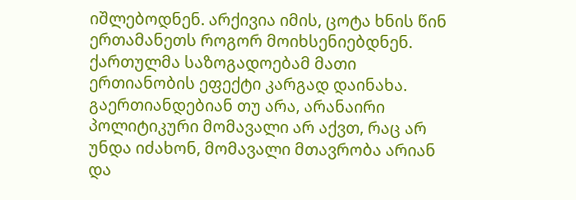იშლებოდნენ. არქივია იმის, ცოტა ხნის წინ ერთამანეთს როგორ მოიხსენიებდნენ. ქართულმა საზოგადოებამ მათი ერთიანობის ეფექტი კარგად დაინახა. გაერთიანდებიან თუ არა, არანაირი პოლიტიკური მომავალი არ აქვთ, რაც არ უნდა იძახონ, მომავალი მთავრობა არიან და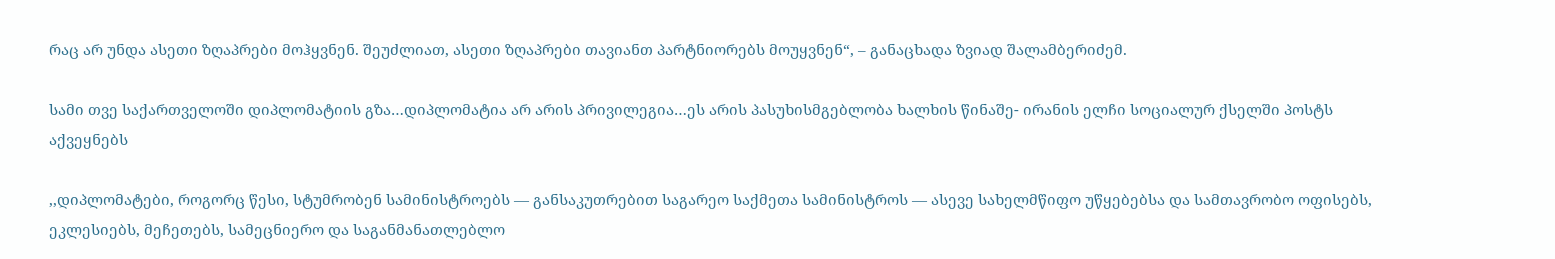რაც არ უნდა ასეთი ზღაპრები მოჰყვნენ. შეუძლიათ, ასეთი ზღაპრები თავიანთ პარტნიორებს მოუყვნენ“, – განაცხადა ზვიად შალამბერიძემ.

სამი თვე საქართველოში დიპლომატიის გზა…დიპლომატია არ არის პრივილეგია…ეს არის პასუხისმგებლობა ხალხის წინაშე- ირანის ელჩი სოციალურ ქსელში პოსტს აქვეყნებს

,,დიპლომატები, როგორც წესი, სტუმრობენ სამინისტროებს — განსაკუთრებით საგარეო საქმეთა სამინისტროს — ასევე სახელმწიფო უწყებებსა და სამთავრობო ოფისებს, ეკლესიებს, მეჩეთებს, სამეცნიერო და საგანმანათლებლო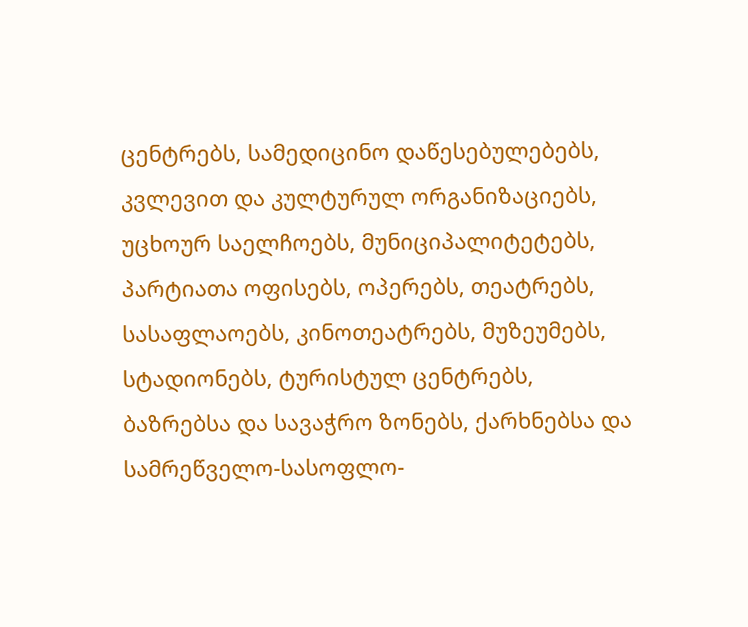ცენტრებს, სამედიცინო დაწესებულებებს, კვლევით და კულტურულ ორგანიზაციებს, უცხოურ საელჩოებს, მუნიციპალიტეტებს, პარტიათა ოფისებს, ოპერებს, თეატრებს, სასაფლაოებს, კინოთეატრებს, მუზეუმებს, სტადიონებს, ტურისტულ ცენტრებს, ბაზრებსა და სავაჭრო ზონებს, ქარხნებსა და სამრეწველო-სასოფლო-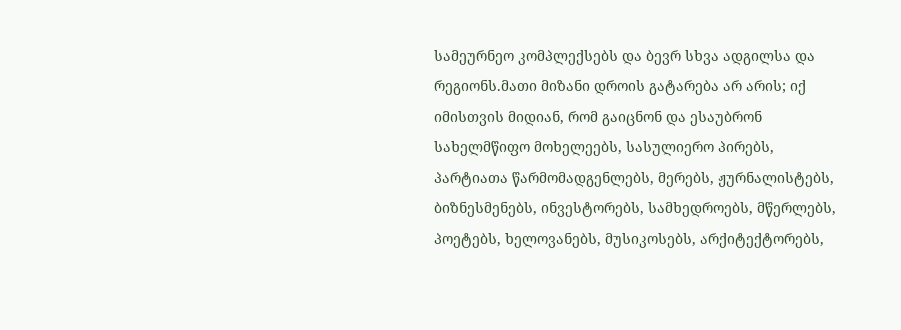სამეურნეო კომპლექსებს და ბევრ სხვა ადგილსა და რეგიონს.მათი მიზანი დროის გატარება არ არის; იქ იმისთვის მიდიან, რომ გაიცნონ და ესაუბრონ სახელმწიფო მოხელეებს, სასულიერო პირებს, პარტიათა წარმომადგენლებს, მერებს, ჟურნალისტებს, ბიზნესმენებს, ინვესტორებს, სამხედროებს, მწერლებს, პოეტებს, ხელოვანებს, მუსიკოსებს, არქიტექტორებს,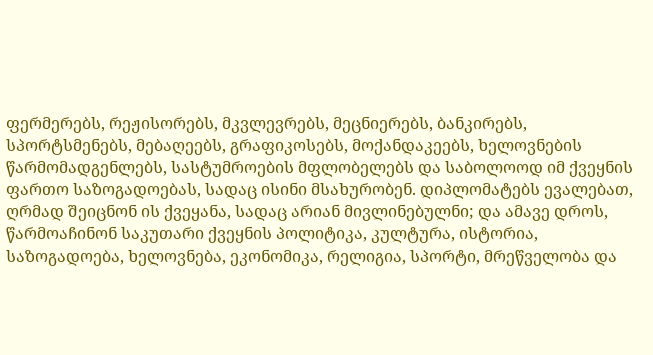ფერმერებს, რეჟისორებს, მკვლევრებს, მეცნიერებს, ბანკირებს, სპორტსმენებს, მებაღეებს, გრაფიკოსებს, მოქანდაკეებს, ხელოვნების წარმომადგენლებს, სასტუმროების მფლობელებს და საბოლოოდ იმ ქვეყნის ფართო საზოგადოებას, სადაც ისინი მსახურობენ. დიპლომატებს ევალებათ, ღრმად შეიცნონ ის ქვეყანა, სადაც არიან მივლინებულნი; და ამავე დროს, წარმოაჩინონ საკუთარი ქვეყნის პოლიტიკა, კულტურა, ისტორია, საზოგადოება, ხელოვნება, ეკონომიკა, რელიგია, სპორტი, მრეწველობა და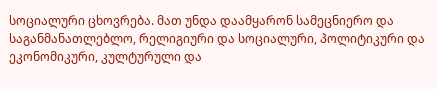სოციალური ცხოვრება. მათ უნდა დაამყარონ სამეცნიერო და საგანმანათლებლო, რელიგიური და სოციალური, პოლიტიკური და ეკონომიკური, კულტურული და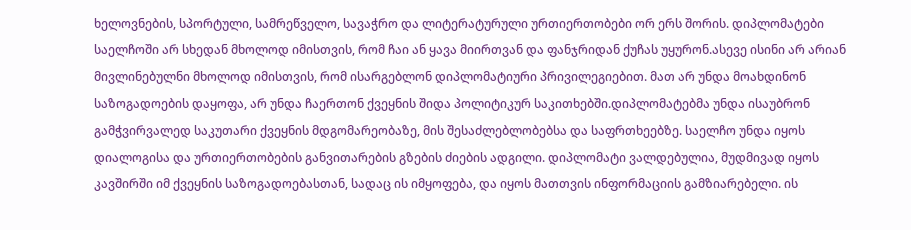ხელოვნების, სპორტული, სამრეწველო, სავაჭრო და ლიტერატურული ურთიერთობები ორ ერს შორის. დიპლომატები საელჩოში არ სხედან მხოლოდ იმისთვის, რომ ჩაი ან ყავა მიირთვან და ფანჯრიდან ქუჩას უყურონ.ასევე ისინი არ არიან მივლინებულნი მხოლოდ იმისთვის, რომ ისარგებლონ დიპლომატიური პრივილეგიებით. მათ არ უნდა მოახდინონ საზოგადოების დაყოფა, არ უნდა ჩაერთონ ქვეყნის შიდა პოლიტიკურ საკითხებში.დიპლომატებმა უნდა ისაუბრონ გამჭვირვალედ საკუთარი ქვეყნის მდგომარეობაზე, მის შესაძლებლობებსა და საფრთხეებზე. საელჩო უნდა იყოს დიალოგისა და ურთიერთობების განვითარების გზების ძიების ადგილი. დიპლომატი ვალდებულია, მუდმივად იყოს კავშირში იმ ქვეყნის საზოგადოებასთან, სადაც ის იმყოფება, და იყოს მათთვის ინფორმაციის გამზიარებელი. ის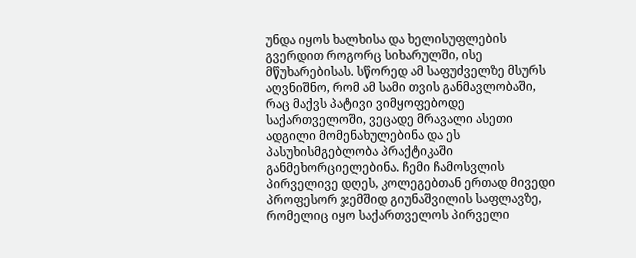უნდა იყოს ხალხისა და ხელისუფლების გვერდით როგორც სიხარულში, ისე მწუხარებისას. სწორედ ამ საფუძველზე მსურს აღვნიშნო, რომ ამ სამი თვის განმავლობაში, რაც მაქვს პატივი ვიმყოფებოდე საქართველოში, ვეცადე მრავალი ასეთი ადგილი მომენახულებინა და ეს პასუხისმგებლობა პრაქტიკაში განმეხორციელებინა. ჩემი ჩამოსვლის პირველივე დღეს, კოლეგებთან ერთად მივედი პროფესორ ჯემშიდ გიუნაშვილის საფლავზე, რომელიც იყო საქართველოს პირველი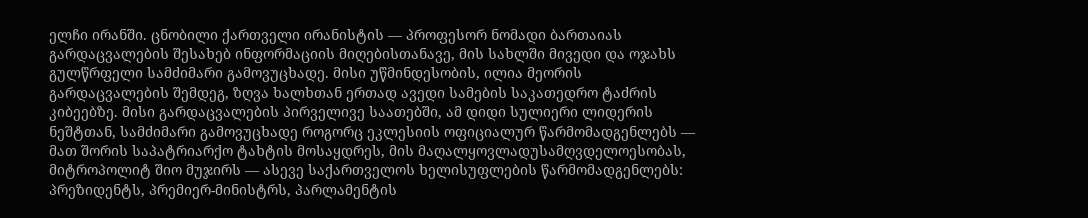ელჩი ირანში. ცნობილი ქართველი ირანისტის — პროფესორ ნომადი ბართაიას გარდაცვალების შესახებ ინფორმაციის მიღებისთანავე, მის სახლში მივედი და ოჯახს გულწრფელი სამძიმარი გამოვუცხადე. მისი უწმინდესობის, ილია მეორის გარდაცვალების შემდეგ, ზღვა ხალხთან ერთად ავედი სამების საკათედრო ტაძრის კიბეებზე. მისი გარდაცვალების პირველივე საათებში, ამ დიდი სულიერი ლიდერის ნეშტთან, სამძიმარი გამოვუცხადე როგორც ეკლესიის ოფიციალურ წარმომადგენლებს — მათ შორის საპატრიარქო ტახტის მოსაყდრეს, მის მაღალყოვლადუსამღვდელოესობას, მიტროპოლიტ შიო მუჯირს — ასევე საქართველოს ხელისუფლების წარმომადგენლებს: პრეზიდენტს, პრემიერ-მინისტრს, პარლამენტის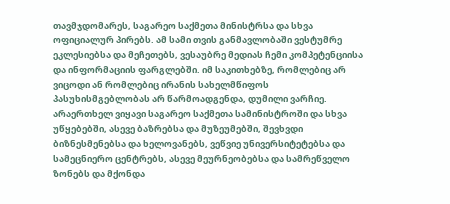თავმჯდომარეს, საგარეო საქმეთა მინისტრსა და სხვა ოფიციალურ პირებს. ამ სამი თვის განმავლობაში ვესტუმრე ეკლესიებსა და მეჩეთებს, ვესაუბრე მედიას ჩემი კომპეტენციისა და ინფორმაციის ფარგლებში. იმ საკითხებზე, რომლებიც არ ვიცოდი ან რომლებიც ირანის სახელმწიფოს პასუხისმგებლობას არ წარმოადგენდა, დუმილი ვარჩიე. არაერთხელ ვიყავი საგარეო საქმეთა სამინისტროში და სხვა უწყებებში, ასევე ბაზრებსა და მუზეუმებში, შევხვდი ბიზნესმენებსა და ხელოვანებს, ვეწვიე უნივერსიტეტებსა და სამეცნიერო ცენტრებს, ასევე მეურნეობებსა და სამრეწველო ზონებს და მქონდა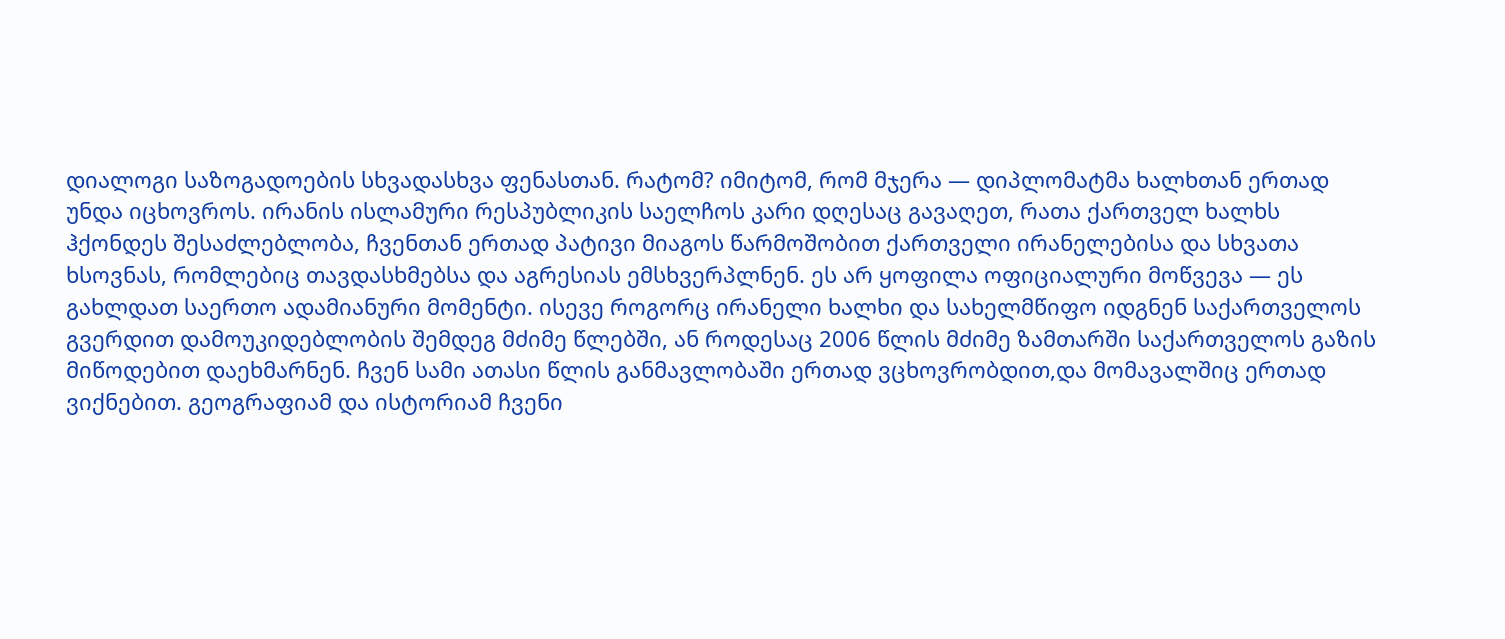დიალოგი საზოგადოების სხვადასხვა ფენასთან. რატომ? იმიტომ, რომ მჯერა — დიპლომატმა ხალხთან ერთად უნდა იცხოვროს. ირანის ისლამური რესპუბლიკის საელჩოს კარი დღესაც გავაღეთ, რათა ქართველ ხალხს ჰქონდეს შესაძლებლობა, ჩვენთან ერთად პატივი მიაგოს წარმოშობით ქართველი ირანელებისა და სხვათა ხსოვნას, რომლებიც თავდასხმებსა და აგრესიას ემსხვერპლნენ. ეს არ ყოფილა ოფიციალური მოწვევა — ეს გახლდათ საერთო ადამიანური მომენტი. ისევე როგორც ირანელი ხალხი და სახელმწიფო იდგნენ საქართველოს გვერდით დამოუკიდებლობის შემდეგ მძიმე წლებში, ან როდესაც 2006 წლის მძიმე ზამთარში საქართველოს გაზის მიწოდებით დაეხმარნენ. ჩვენ სამი ათასი წლის განმავლობაში ერთად ვცხოვრობდით,და მომავალშიც ერთად ვიქნებით. გეოგრაფიამ და ისტორიამ ჩვენი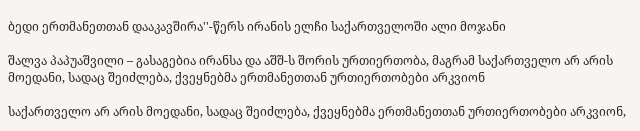ბედი ერთმანეთთან დააკავშირა''-წერს ირანის ელჩი საქართველოში ალი მოჯანი

შალვა პაპუაშვილი – გასაგებია ირანსა და აშშ-ს შორის ურთიერთობა, მაგრამ საქართველო არ არის მოედანი, სადაც შეიძლება, ქვეყნებმა ერთმანეთთან ურთიერთობები არკვიონ

საქართველო არ არის მოედანი, სადაც შეიძლება, ქვეყნებმა ერთმანეთთან ურთიერთობები არკვიონ,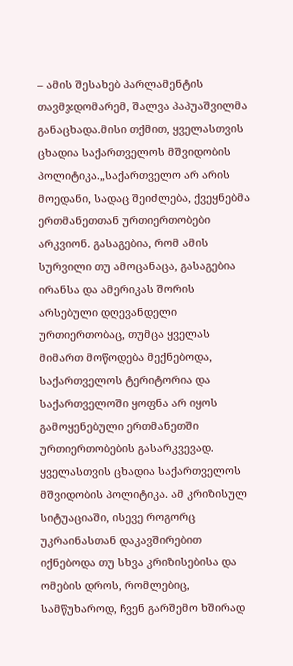– ამის შესახებ პარლამენტის თავმჯდომარემ, შალვა პაპუაშვილმა განაცხადა.მისი თქმით, ყველასთვის ცხადია საქართველოს მშვიდობის პოლიტიკა.„საქართველო არ არის მოედანი, სადაც შეიძლება, ქვეყნებმა ერთმანეთთან ურთიერთობები არკვიონ. გასაგებია, რომ ამის სურვილი თუ ამოცანაცა, გასაგებია ირანსა და ამერიკას შორის არსებული დღევანდელი ურთიერთობაც, თუმცა ყველას მიმართ მოწოდება მექნებოდა, საქართველოს ტერიტორია და საქართველოში ყოფნა არ იყოს გამოყენებული ერთმანეთში ურთიერთობების გასარკვევად. ყველასთვის ცხადია საქართველოს მშვიდობის პოლიტიკა. ამ კრიზისულ სიტუაციაში, ისევე როგორც უკრაინასთან დაკავშირებით იქნებოდა თუ სხვა კრიზისებისა და ომების დროს, რომლებიც, სამწუხაროდ, ჩვენ გარშემო ხშირად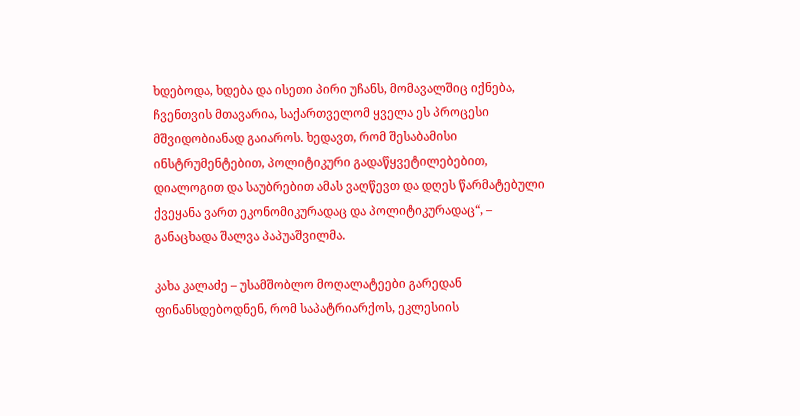ხდებოდა, ხდება და ისეთი პირი უჩანს, მომავალშიც იქნება, ჩვენთვის მთავარია, საქართველომ ყველა ეს პროცესი მშვიდობიანად გაიაროს. ხედავთ, რომ შესაბამისი ინსტრუმენტებით, პოლიტიკური გადაწყვეტილებებით, დიალოგით და საუბრებით ამას ვაღწევთ და დღეს წარმატებული ქვეყანა ვართ ეკონომიკურადაც და პოლიტიკურადაც“, – განაცხადა შალვა პაპუაშვილმა.

კახა კალაძე – უსამშობლო მოღალატეები გარედან ფინანსდებოდნენ, რომ საპატრიარქოს, ეკლესიის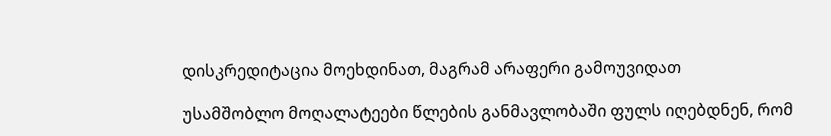დისკრედიტაცია მოეხდინათ, მაგრამ არაფერი გამოუვიდათ

უსამშობლო მოღალატეები წლების განმავლობაში ფულს იღებდნენ, რომ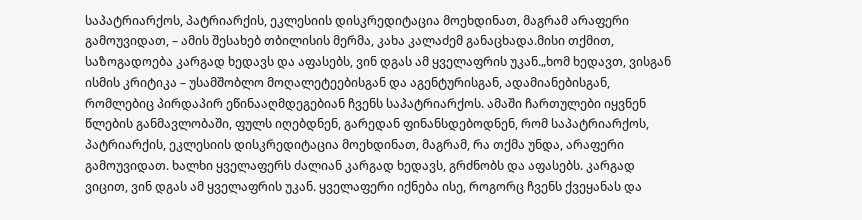საპატრიარქოს, პატრიარქის, ეკლესიის დისკრედიტაცია მოეხდინათ, მაგრამ არაფერი გამოუვიდათ, – ამის შესახებ თბილისის მერმა, კახა კალაძემ განაცხადა.მისი თქმით, საზოგადოება კარგად ხედავს და აფასებს, ვინ დგას ამ ყველაფრის უკან.„ხომ ხედავთ, ვისგან ისმის კრიტიკა – უსამშობლო მოღალეტეებისგან და აგენტურისგან, ადამიანებისგან, რომლებიც პირდაპირ ეწინააღმდეგებიან ჩვენს საპატრიარქოს. ამაში ჩართულები იყვნენ წლების განმავლობაში, ფულს იღებდნენ, გარედან ფინანსდებოდნენ, რომ საპატრიარქოს, პატრიარქის, ეკლესიის დისკრედიტაცია მოეხდინათ, მაგრამ, რა თქმა უნდა, არაფერი გამოუვიდათ. ხალხი ყველაფერს ძალიან კარგად ხედავს, გრძნობს და აფასებს. კარგად ვიცით, ვინ დგას ამ ყველაფრის უკან. ყველაფერი იქნება ისე, როგორც ჩვენს ქვეყანას და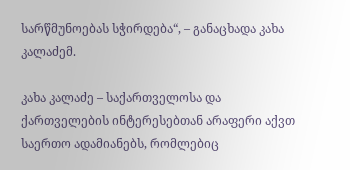სარწმუნოებას სჭირდება“, – განაცხადა კახა კალაძემ.

კახა კალაძე – საქართველოსა და ქართველების ინტერესებთან არაფერი აქვთ საერთო ადამიანებს, რომლებიც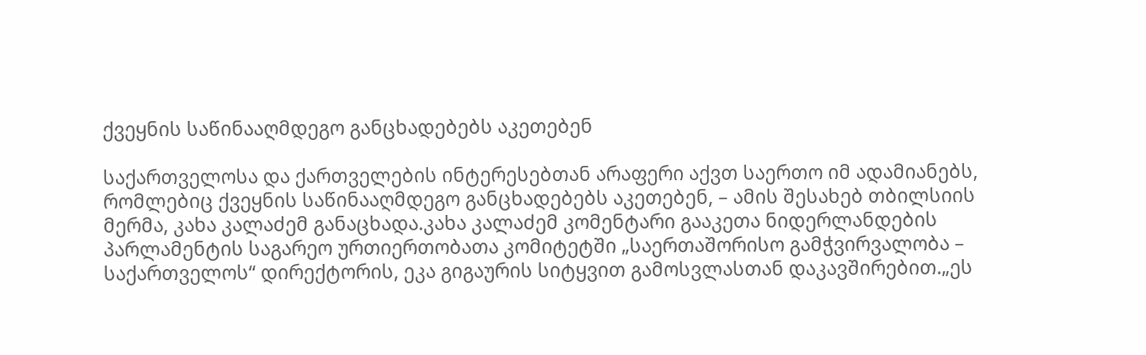ქვეყნის საწინააღმდეგო განცხადებებს აკეთებენ

საქართველოსა და ქართველების ინტერესებთან არაფერი აქვთ საერთო იმ ადამიანებს, რომლებიც ქვეყნის საწინააღმდეგო განცხადებებს აკეთებენ, – ამის შესახებ თბილსიის მერმა, კახა კალაძემ განაცხადა.კახა კალაძემ კომენტარი გააკეთა ნიდერლანდების პარლამენტის საგარეო ურთიერთობათა კომიტეტში „საერთაშორისო გამჭვირვალობა – საქართველოს“ დირექტორის, ეკა გიგაურის სიტყვით გამოსვლასთან დაკავშირებით.„ეს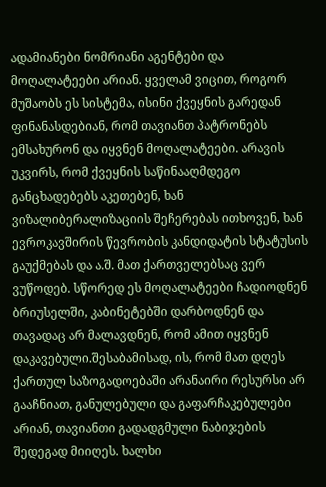ადამიანები ნომრიანი აგენტები და მოღალატეები არიან. ყველამ ვიცით, როგორ მუშაობს ეს სისტემა, ისინი ქვეყნის გარედან ფინანასდებიან, რომ თავიანთ პატრონებს ემსახურონ და იყვნენ მოღალატეები. არავის უკვირს, რომ ქვეყნის საწინააღმდეგო განცხადებებს აკეთებენ, ხან ვიზალიბერალიზაციის შეჩერებას ითხოვენ, ხან ევროკავშირის წევრობის კანდიდატის სტატუსის გაუქმებას და ა.შ. მათ ქართველებსაც ვერ ვუწოდებ. სწორედ ეს მოღალატეები ჩადიოდნენ ბრიუსელში, კაბინეტებში დარბოდნენ და თავადაც არ მალავდნენ, რომ ამით იყვნენ დაკავებული.შესაბამისად, ის, რომ მათ დღეს ქართულ საზოგადოებაში არანაირი რესურსი არ გააჩნიათ, განულებული და გაფარჩაკებულები არიან, თავიანთი გადადგმული ნაბიჯების შედეგად მიიღეს. ხალხი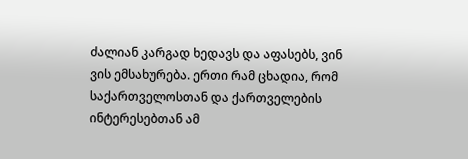ძალიან კარგად ხედავს და აფასებს, ვინ ვის ემსახურება. ერთი რამ ცხადია, რომ საქართველოსთან და ქართველების ინტერესებთან ამ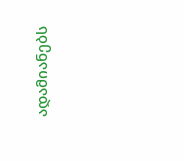ადამიანებს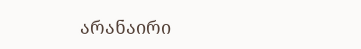არანაირი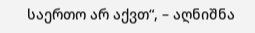საერთო არ აქვთ“, – აღნიშნა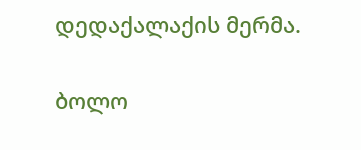დედაქალაქის მერმა.

ბოლო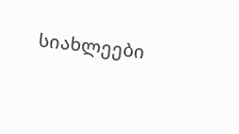სიახლეები